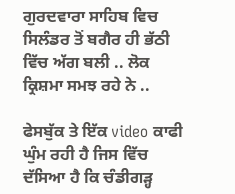ਗੁਰਦਵਾਰਾ ਸਾਹਿਬ ਵਿਚ ਸਿਲੰਡਰ ਤੋਂ ਬਗੈਰ ਹੀ ਭੱਠੀ ਵਿੱਚ ਅੱਗ ਬਲੀ .. ਲੋਕ ਕ੍ਰਿਸ਼ਮਾ ਸਮਝ ਰਹੇ ਨੇ ..

ਫੇਸਬੁੱਕ ਤੇ ਇੱਕ video ਕਾਫੀ ਘੁੰਮ ਰਹੀ ਹੈ ਜਿਸ ਵਿੱਚ ਦੱਸਿਆ ਹੈ ਕਿ ਚੰਡੀਗੜ੍ਹ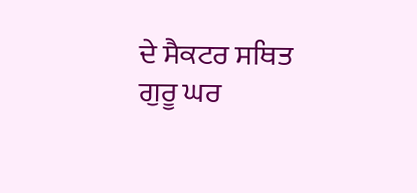ਦੇ ਸੈਕਟਰ ਸਥਿਤ ਗੁਰੂ ਘਰ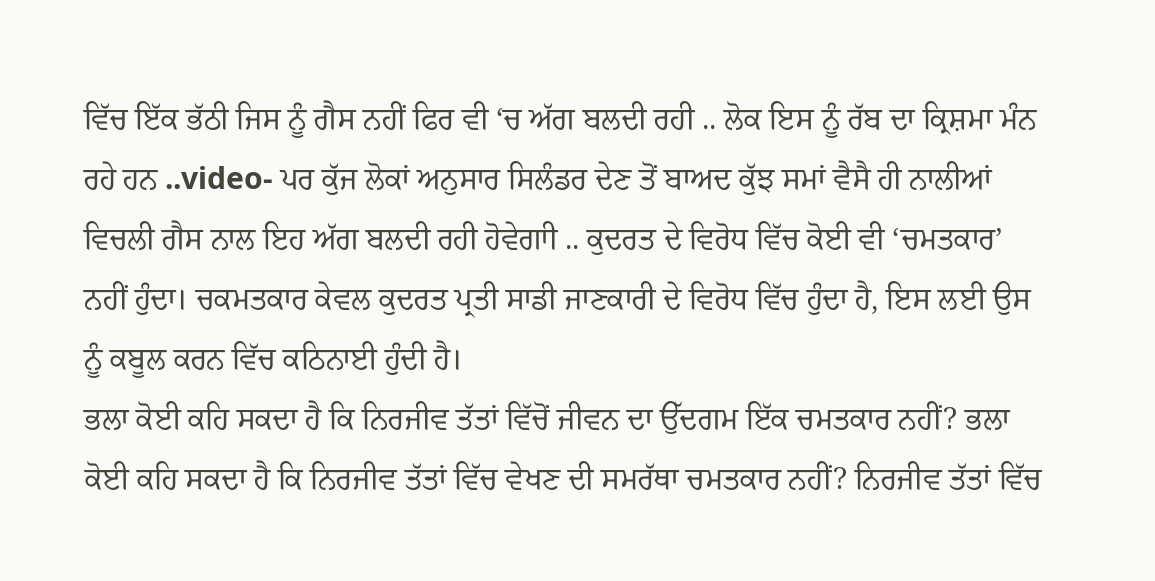ਵਿੱਚ ਇੱਕ ਭੱਠੀ ਜਿਸ ਨੂੰ ਗੈਸ ਨਹੀਂ ਫਿਰ ਵੀ ‘ਚ ਅੱਗ ਬਲਦੀ ਰਹੀ .. ਲੋਕ ਇਸ ਨੂੰ ਰੱਬ ਦਾ ਕ੍ਰਿਸ਼ਮਾ ਮੰਨ ਰਹੇ ਹਨ ..video- ਪਰ ਕੁੱਜ ਲੋਕਾਂ ਅਨੁਸਾਰ ਸਿਲੰਡਰ ਦੇਣ ਤੋਂ ਬਾਅਦ ਕੁੱਝ ਸਮਾਂ ਵੈਸੈ ਹੀ ਨਾਲੀਆਂ ਵਿਚਲੀ ਗੈਸ ਨਾਲ ਇਹ ਅੱਗ ਬਲਦੀ ਰਹੀ ਹੋਵੇਗਾੀ .. ਕੁਦਰਤ ਦੇ ਵਿਰੋਧ ਵਿੱਚ ਕੋਈ ਵੀ ‘ਚਮਤਕਾਰ’ ਨਹੀਂ ਹੁੰਦਾ। ਚਕਮਤਕਾਰ ਕੇਵਲ ਕੁਦਰਤ ਪ੍ਰਤੀ ਸਾਡੀ ਜਾਣਕਾਰੀ ਦੇ ਵਿਰੋਧ ਵਿੱਚ ਹੁੰਦਾ ਹੈ, ਇਸ ਲਈ ਉਸ ਨੂੰ ਕਬੂਲ ਕਰਨ ਵਿੱਚ ਕਠਿਨਾਈ ਹੁੰਦੀ ਹੈ।
ਭਲਾ ਕੋਈ ਕਹਿ ਸਕਦਾ ਹੈ ਕਿ ਨਿਰਜੀਵ ਤੱਤਾਂ ਵਿੱਚੋਂ ਜੀਵਨ ਦਾ ਉੱਦਗਮ ਇੱਕ ਚਮਤਕਾਰ ਨਹੀਂ? ਭਲਾ ਕੋਈ ਕਹਿ ਸਕਦਾ ਹੈ ਕਿ ਨਿਰਜੀਵ ਤੱਤਾਂ ਵਿੱਚ ਵੇਖਣ ਦੀ ਸਮਰੱਥਾ ਚਮਤਕਾਰ ਨਹੀਂ? ਨਿਰਜੀਵ ਤੱਤਾਂ ਵਿੱਚ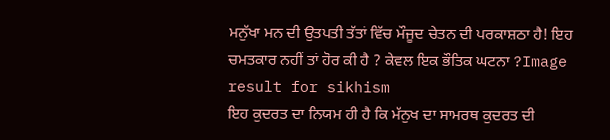ਮਨੁੱਖਾ ਮਨ ਦੀ ਉਤਪਤੀ ਤੱਤਾਂ ਵਿੱਚ ਮੌਜੂਦ ਚੇਤਨ ਦੀ ਪਰਕਾਸ਼ਠਾ ਹੈ! ਇਹ ਚਮਤਕਾਰ ਨਹੀਂ ਤਾਂ ਹੋਰ ਕੀ ਹੈ ? ਕੇਵਲ ਇਕ ਭੌਤਿਕ ਘਟਨਾ ?Image result for sikhism
ਇਹ ਕੁਦਰਤ ਦਾ ਨਿਯਮ ਹੀ ਹੈ ਕਿ ਮੱਨੁਖ ਦਾ ਸਾਮਰਥ ਕੁਦਰਤ ਦੀ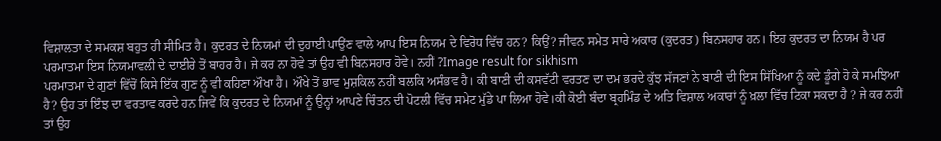ਵਿਸ਼ਾਲਤਾ ਦੇ ਸਮਕਸ਼ ਬਹੁਤ ਹੀ ਸੀਮਿਤ ਹੈ। ਕੁਦਰਤ ਦੇ ਨਿਯਮਾਂ ਦੀ ਦੁਹਾਈ ਪਾਉਂਣ ਵਾਲੇ ਆਪ ਇਸ ਨਿਯਮ ਦੇ ਵਿਰੋਧ ਵਿੱਚ ਹਨ? ਕਿਉਂ? ਜੀਵਨ ਸਮੇਤ ਸਾਰੇ ਅਕਾਰ (ਕੁਦਰਤ) ਬਿਨਸਹਾਰ ਹਨ। ਇਹ ਕੁਦਰਤ ਦਾ ਨਿਯਮ ਹੈ ਪਰ ਪਰਮਾਤਮਾ ਇਸ ਨਿਯਮਾਵਲੀ ਦੇ ਦਾਈਰੇ ਤੋਂ ਬਾਹਰ ਹੈ। ਜੇ ਕਰ ਨਾ ਹੋਵੇ ਤਾਂ ਉਹ ਵੀ ਬਿਨਸਹਾਰ ਹੋਵੇ। ਨਹੀਂ ?Image result for sikhism
ਪਰਮਾਤਮਾ ਦੇ ਗੁਣਾਂ ਵਿੱਚੋਂ ਕਿਸੇ ਇੱਕ ਗੁਣ ਨੂੰ ਵੀ ਕਹਿਣਾ ਔਖਾ ਹੈ। ਔਖੇ ਤੋਂ ਭਾਵ ਮੁਸ਼ਕਿਲ ਨਹੀਂ ਬਲਕਿ ਅਸੰਭਵ ਹੈ। ਕੀ ਬਾਣੀ ਦੀ ਕਸਵੱਟੀ ਵਰਤਣ ਦਾ ਦਮ ਭਰਦੇ ਕੁੱਝ ਸੱਜਣਾਂ ਨੇ ਬਾਣੀ ਦੀ ਇਸ ਸਿੱਖਿਆ ਨੂੰ ਕਦੇ ਡੂੰਗੇ ਹੋ ਕੇ ਸਮਝਿਆ ਹੈ? ਉਹ ਤਾਂ ਇੰਝ ਦਾ ਵਰਤਾਵ ਕਰਦੇ ਹਨ ਜਿਵੇਂ ਕਿ ਕੁਦਰਤ ਦੇ ਨਿਯਮਾਂ ਨੂੰ ਉਨ੍ਹਾਂ ਆਪਣੇ ਚਿੰਤਨ ਦੀ ਪੋਟਲੀ ਵਿੱਚ ਸਮੇਟ ਮੁੱਡੇ ਪਾ ਲਿਆ ਹੋਵੇ।ਕੀ ਕੋਈ ਬੰਦਾ ਬ੍ਰਹਮਿੰਡ ਦੇ ਅਤਿ ਵਿਸ਼ਾਲ ਅਕਾਰਾਂ ਨੂੰ ਖ਼ਲਾ ਵਿੱਚ ਟਿਕਾ ਸਕਦਾ ਹੈ ? ਜੇ ਕਰ ਨਹੀਂ ਤਾਂ ਉਹ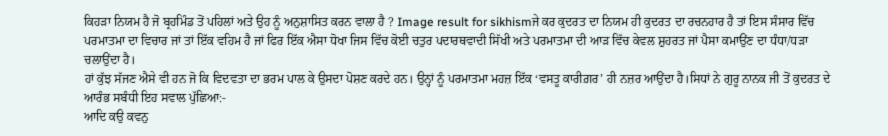ਕਿਹੜਾ ਨਿਯਮ ਹੈ ਜੋ ਬ੍ਰਹਮਿੰਡ ਤੋਂ ਪਹਿਲਾਂ ਅਤੇ ਉਹ ਨੂੰ ਅਨੁਸ਼ਾਸਿਤ ਕਰਨ ਵਾਲਾ ਹੈ ? Image result for sikhismਜੇ ਕਰ ਕੁਦਰਤ ਦਾ ਨਿਯਮ ਹੀ ਕੁਦਰਤ ਦਾ ਰਚਨਹਾਰ ਹੈ ਤਾਂ ਇਸ ਸੰਸਾਰ ਵਿੱਚ ਪਰਮਾਤਮਾ ਦਾ ਵਿਚਾਰ ਜਾਂ ਤਾਂ ਇੱਕ ਵਹਿਮ ਹੈ ਜਾਂ ਫਿਰ ਇੱਕ ਐਸਾ ਧੋਖਾ ਜਿਸ ਵਿੱਚ ਕੋਈ ਚਤੁਰ ਪਦਾਰਥਵਾਦੀ ਸਿੱਖੀ ਅਤੇ ਪਰਮਾਤਮਾ ਦੀ ਆੜ ਵਿੱਚ ਕੇਵਲ ਸ਼ੁਹਰਤ ਜਾਂ ਪੈਸਾ ਕਮਾਉਂਣ ਦਾ ਧੰਧਾ/ਧੜਾ ਚਲਾਉਂਦਾ ਹੈ।
ਹਾਂ ਕੁੱਝ ਸੱਜਣ ਐਸੇ ਵੀ ਹਨ ਜੋ ਕਿ ਵਿਦਵਤਾ ਦਾ ਭਰਮ ਪਾਲ ਕੇ ਉਸਦਾ ਪੋਸ਼ਣ ਕਰਦੇ ਹਨ। ਉਨ੍ਹਾਂ ਨੂੰ ਪਰਮਾਤਮਾ ਮਹਜ਼ ਇੱਕ ‘ਵਸਤੂ ਕਾਰੀਗ਼ਰ’ ਹੀ ਨਜ਼ਰ ਆਉਂਦਾ ਹੈ।ਸਿਧਾਂ ਨੇ ਗੁਰੂ ਨਾਨਕ ਜੀ ਤੋਂ ਕੁਦਰਤ ਦੇ ਆਰੰਭ ਸਬੰਧੀ ਇਹ ਸਵਾਲ ਪੁੱਛਿਆ:-
ਆਦਿ ਕਉ ਕਵਨੁ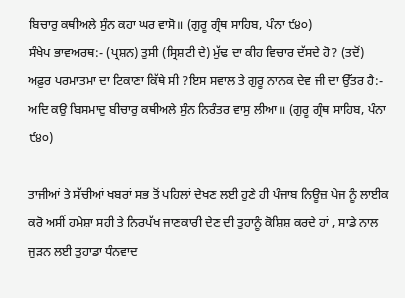ਬਿਚਾਰੁ ਕਥੀਅਲੇ ਸੁੰਨ ਕਹਾ ਘਰ ਵਾਸੋ॥ (ਗੁਰੂ ਗ੍ਰੰਥ ਸਾਹਿਬ, ਪੰਨਾ ੯੪੦)
ਸੰਖੇਪ ਭਾਵਅਰਥ:- (ਪ੍ਰਸ਼ਨ) ਤੁਸੀ (ਸ੍ਰਿਸ਼ਟੀ ਦੇ) ਮੁੱਢ ਦਾ ਕੀਹ ਵਿਚਾਰ ਦੱਸਦੇ ਹੋ? (ਤਦੋਂ) ਅਫ਼ੁਰ ਪਰਮਾਤਮਾ ਦਾ ਟਿਕਾਣਾ ਕਿੱਥੇ ਸੀ ?ਇਸ ਸਵਾਲ ਤੇ ਗੁਰੂ ਨਾਨਕ ਦੇਵ ਜੀ ਦਾ ਉੱਤਰ ਹੈ:-
ਅਦਿ ਕਉ ਬਿਸਮਾਦੁ ਬੀਚਾਰੁ ਕਥੀਅਲੇ ਸੁੰਨ ਨਿਰੰਤਰ ਵਾਸੁ ਲੀਆ॥ (ਗੁਰੂ ਗ੍ਰੰਥ ਸਾਹਿਬ, ਪੰਨਾ ੯੪੦)

ਤਾਜੀਆਂ ਤੇ ਸੱਚੀਆਂ ਖਬਰਾਂ ਸਭ ਤੋਂ ਪਹਿਲਾਂ ਦੇਖਣ ਲਈ ਹੁਣੇ ਹੀ ਪੰਜਾਬ ਨਿਊਜ਼ ਪੇਜ ਨੂੰ ਲਾਈਕ ਕਰੋ ਅਸੀਂ ਹਮੇਸ਼ਾ ਸਹੀ ਤੇ ਨਿਰਪੱਖ ਜਾਣਕਾਰੀ ਦੇਣ ਦੀ ਤੁਹਾਨੂੰ ਕੋਸ਼ਿਸ਼ ਕਰਦੇ ਹਾਂ , ਸਾਡੇ ਨਾਲ ਜੁੜਨ ਲਈ ਤੁਹਾਡਾ ਧੰਨਵਾਦ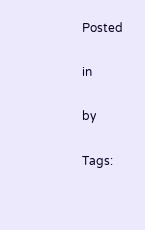Posted

in

by

Tags: